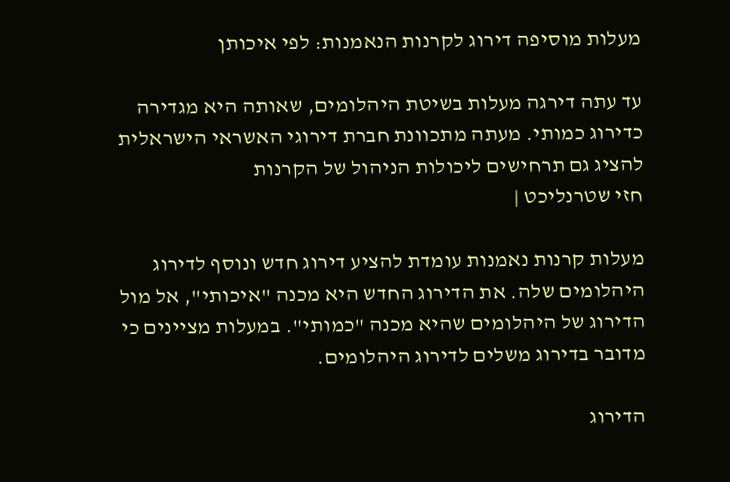מעלות מוסיפה דירוג לקרנות הנאמנות: לפי איכותן

עד עתה דירגה מעלות בשיטת היהלומים, שאותה היא מגדירה כדירוג כמותי. מעתה מתכוונת חברת דירוגי האשראי הישראלית להציג גם תרחישים ליכולות הניהול של הקרנות
חזי שטרנליכט |

מעלות קרנות נאמנות עומדת להציע דירוג חדש ונוסף לדירוג היהלומים שלה. את הדירוג החדש היא מכנה "איכותי", אל מול הדירוג של היהלומים שהיא מכנה "כמותי". במעלות מציינים כי מדובר בדירוג משלים לדירוג היהלומים.

הדירוג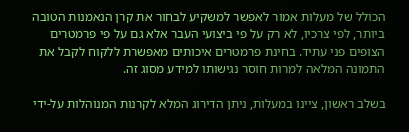הכולל של מעלות אמור לאפשר למשקיע לבחור את קרן הנאמנות הטובה ביותר, לפי צרכיו, לא רק על פי ביצועי העבר אלא גם על פי פרמטרים הצופים פני עתיד. בחינת פרמטרים איכותים מאפשרת ללקוח לקבל את התמונה המלאה למרות חוסר נגישותו למידע מסוג זה.

בשלב ראשון, ציינו במעלות, ניתן הדירוג המלא לקרנות המנוהלות על-ידי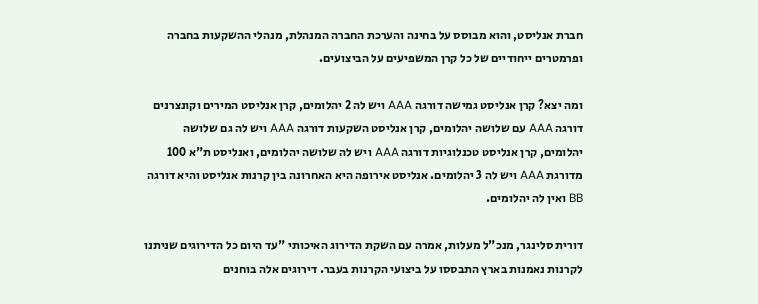חברת אנליסט, והוא מבוסס על בחינה והערכת החברה המנהלת, מנהלי ההשקעות בחברה ופרמטרים ייחודיים של כל קרן המשפיעים על הביצועים.

ומה יצא? קרן אנליסט גמישה דורגה AAA ויש לה 2 יהלומים, קרן אנליסט המירים וקונצרנים דורגה AAA עם שלושה יהלומים, קרן אנליסט השקעות דורגה AAA ויש לה גם שלושה יהלומים, קרן אנליסט טכנלוגיות דורגה AAA ויש לה שלושה יהלומים, ואנליסט ת"א 100 מדורגת AAA ויש לה 3 יהלומים. אנליסט אירופה היא האחרונה בין קרנות אנליסט והיא דורגה BB ואין לה יהלומים.

דורית סלינגר, מנכ"ל מעלות, אמרה עם השקת הדירוג האיכותי "עד היום כל הדירוגים שניתנו לקרנות נאמנות בארץ התבססו על ביצועי הקרנות בעבר. דירוגים אלה בוחנים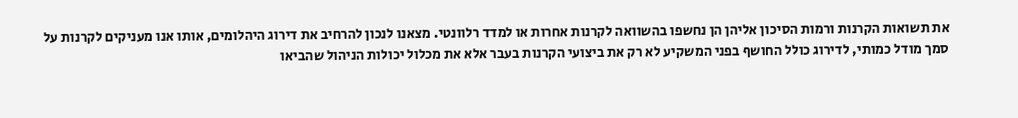את תשואות הקרנות ורמות הסיכון אליהן הן נחשפו בהשוואה לקרנות אחרות או למדד רלוונטי. מצאנו לנכון להרחיב את דירוג היהלומים, אותו אנו מעניקים לקרנות על סמך מודל כמותי, לדירוג כולל החושף בפני המשקיע לא רק את ביצועי הקרנות בעבר אלא את מכלול יכולות הניהול שהביאו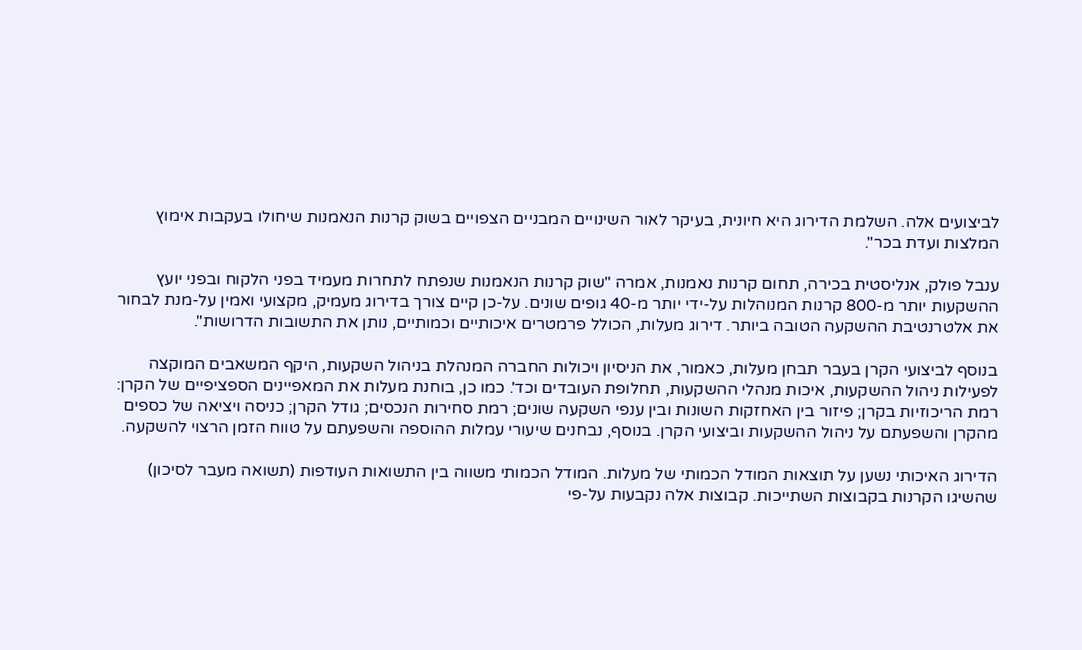לביצועים אלה. השלמת הדירוג היא חיונית, בעיקר לאור השינויים המבניים הצפויים בשוק קרנות הנאמנות שיחולו בעקבות אימוץ המלצות ועדת בכר".

ענבל פולק, אנליסטית בכירה, תחום קרנות נאמנות, אמרה "שוק קרנות הנאמנות שנפתח לתחרות מעמיד בפני הלקוח ובפני יועץ ההשקעות יותר מ-800 קרנות המנוהלות על-ידי יותר מ-40 גופים שונים. על-כן קיים צורך בדירוג מעמיק, מקצועי ואמין על-מנת לבחור את אלטרנטיבת ההשקעה הטובה ביותר. דירוג מעלות, הכולל פרמטרים איכותיים וכמותיים, נותן את התשובות הדרושות".

בנוסף לביצועי הקרן בעבר תבחן מעלות, כאמור, את הניסיון ויכולות החברה המנהלת בניהול השקעות, היקף המשאבים המוקצה לפעילות ניהול ההשקעות, איכות מנהלי ההשקעות, תחלופת העובדים וכד'. כמו כן, בוחנת מעלות את המאפיינים הספציפיים של הקרן: רמת הריכוזיות בקרן; פיזור בין האחזקות השונות ובין ענפי השקעה שונים; רמת סחירות הנכסים; גודל הקרן; כניסה ויציאה של כספים מהקרן והשפעתם על ניהול ההשקעות וביצועי הקרן. בנוסף, נבחנים שיעורי עמלות ההוספה והשפעתם על טווח הזמן הרצוי להשקעה.

הדירוג האיכותי נשען על תוצאות המודל הכמותי של מעלות. המודל הכמותי משווה בין התשואות העודפות (תשואה מעבר לסיכון) שהשיגו הקרנות בקבוצות השתייכות. קבוצות אלה נקבעות על-פי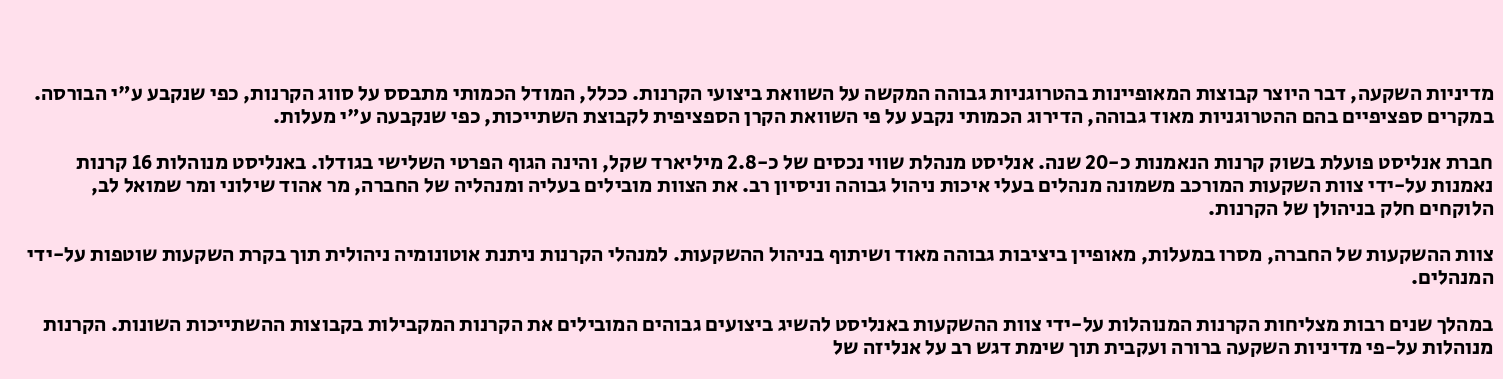מדיניות השקעה, דבר היוצר קבוצות המאופיינות בהטרוגניות גבוהה המקשה על השוואת ביצועי הקרנות. ככלל, המודל הכמותי מתבסס על סווג הקרנות, כפי שנקבע ע"י הבורסה. במקרים ספציפיים בהם ההטרוגניות מאוד גבוהה, הדירוג הכמותי נקבע על פי השוואת הקרן הספציפית לקבוצת השתייכות, כפי שנקבעה ע"י מעלות.

חברת אנליסט פועלת בשוק קרנות הנאמנות כ-20 שנה. אנליסט מנהלת שווי נכסים של כ-2.8 מיליארד שקל, והינה הגוף הפרטי השלישי בגודלו. באנליסט מנוהלות 16 קרנות נאמנות על-ידי צוות השקעות המורכב משמונה מנהלים בעלי איכות ניהול גבוהה וניסיון רב. את הצוות מובילים בעליה ומנהליה של החברה, מר אהוד שילוני ומר שמואל לב, הלוקחים חלק בניהולן של הקרנות.

צוות ההשקעות של החברה, מסרו במעלות, מאופיין ביציבות גבוהה מאוד ושיתוף בניהול ההשקעות. למנהלי הקרנות ניתנת אוטונומיה ניהולית תוך בקרת השקעות שוטפות על-ידי המנהלים.

במהלך שנים רבות מצליחות הקרנות המנוהלות על-ידי צוות ההשקעות באנליסט להשיג ביצועים גבוהים המובילים את הקרנות המקבילות בקבוצות ההשתייכות השונות. הקרנות מנוהלות על-פי מדיניות השקעה ברורה ועקבית תוך שימת דגש רב על אנליזה של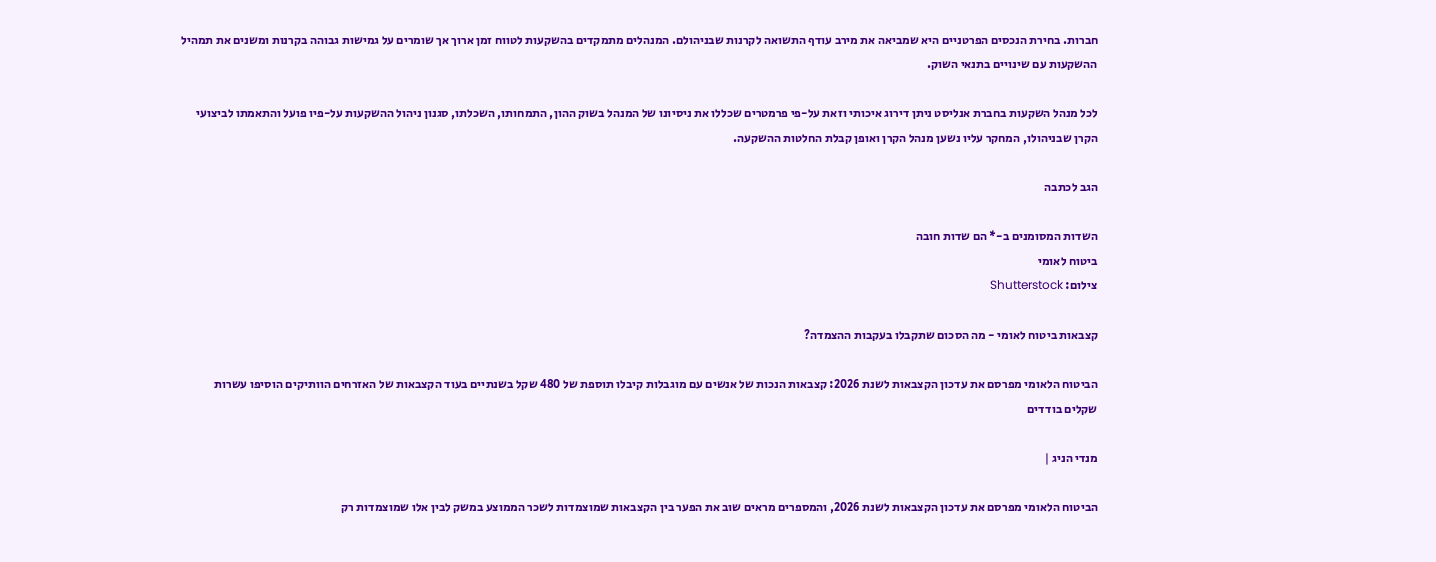חברות. בחירת הנכסים הפרטניים היא שמביאה את מירב עודף התשואה לקרנות שבניהולם. המנהלים מתמקדים בהשקעות לטווח זמן ארוך אך שומרים על גמישות גבוהה בקרנות ומשנים את תמהיל ההשקעות עם שינויים בתנאי השוק.

לכל מנהל השקעות בחברת אנליסט ניתן דירוג איכותי וזאת על-פי פרמטרים שכללו את ניסיונו של המנהל בשוק ההון, התמחותו, השכלתו, סגנון ניהול ההשקעות על-פיו פועל והתאמתו לביצועי הקרן שבניהולו, המחקר עליו נשען מנהל הקרן ואופן קבלת החלטות ההשקעה.

הגב לכתבה

השדות המסומנים ב-* הם שדות חובה
ביטוח לאומי
צילום: Shutterstock

קצבאות ביטוח לאומי - מה הסכום שתקבלו בעקבות ההצמדה?

הביטוח הלאומי מפרסם את עדכון הקצבאות לשנת 2026: קצבאות הנכות של אנשים עם מוגבלות קיבלו תוספת של 480 שקל בשנתיים בעוד הקצבאות של האזרחים הוותיקים הוסיפו עשרות שקלים בודדים

מנדי הניג |

הביטוח הלאומי מפרסם את עדכון הקצבאות לשנת 2026, והמספרים מראים שוב את הפער בין הקצבאות שמוצמדות לשכר הממוצע במשק לבין אלו שמוצמדות רק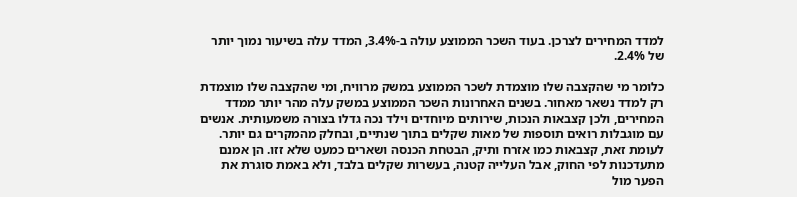למדד המחירים לצרכן. בעוד השכר הממוצע עולה ב-3.4%, המדד עלה בשיעור נמוך יותר של 2.4%.

כלומר מי שהקצבה שלו מוצמדת לשכר הממוצע במשק מרוויח, ומי שהקצבה שלו מוצמדת רק למדד נשאר מאחור. בשנים האחרונות השכר הממוצע במשק עלה מהר יותר ממדד המחירים, ולכן קצבאות הנכות, שירותים מיוחדים וילד נכה גדלו בצורה משמעותית. אנשים עם מוגבלות רואים תוספות של מאות שקלים בתוך שנתיים, ובחלק מהמקרים גם יותר. לעומת זאת, קצבאות כמו אזרח ותיק, הבטחת הכנסה ושארים כמעט שלא זזו. הן אמנם מתעדכנות לפי החוק, אבל העלייה קטנה, בעשרות שקלים בלבד, ולא באמת סוגרת את הפער מול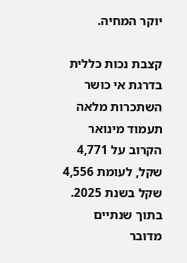יוקר המחיה.

קצבת נכות כללית בדרגת אי כושר השתכרות מלאה תעמוד מינואר הקרוב על 4,771 שקל, לעומת 4,556 שקל בשנת 2025. בתוך שנתיים מדובר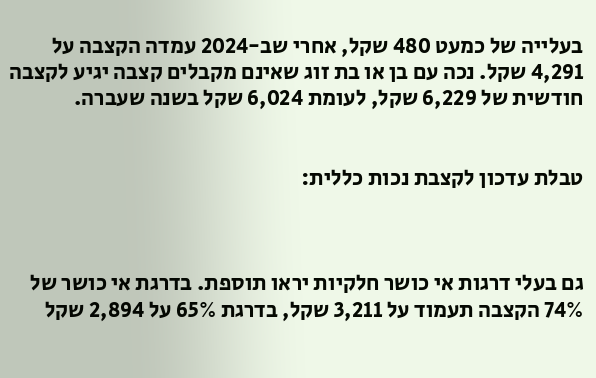בעלייה של כמעט 480 שקל, אחרי שב-2024 עמדה הקצבה על 4,291 שקל. נכה עם בן או בת זוג שאינם מקבלים קצבה יגיע לקצבה חודשית של 6,229 שקל, לעומת 6,024 שקל בשנה שעברה.


טבלת עדכון לקצבת נכות כללית:



גם בעלי דרגות אי כושר חלקיות יראו תוספת. בדרגת אי כושר של 74% הקצבה תעמוד על 3,211 שקל, בדרגת 65% על 2,894 שקל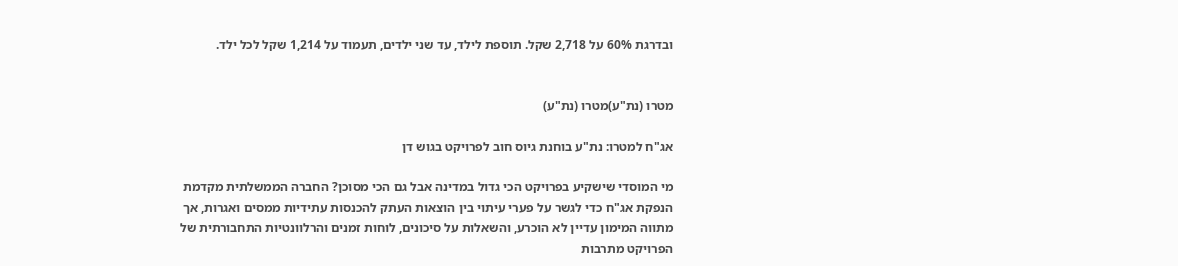ובדרגת 60% על 2,718 שקל. תוספת לילד, עד שני ילדים, תעמוד על 1,214 שקל לכל ילד.


מטרו (נת"ע)מטרו (נת"ע)

אג"ח למטרו: נת"ע בוחנת גיוס חוב לפרויקט בגוש דן

מי המוסדי שישקיע בפרויקט הכי גדול במדינה אבל גם הכי מסוכן? החברה הממשלתית מקדמת הנפקת אג"ח כדי לגשר על פערי עיתוי בין הוצאות העתק להכנסות עתידיות ממסים ואגרות, אך מתווה המימון עדיין לא הוכרע, והשאלות על סיכונים, לוחות זמנים והרלוונטיות התחבורתית של הפרויקט מתרבות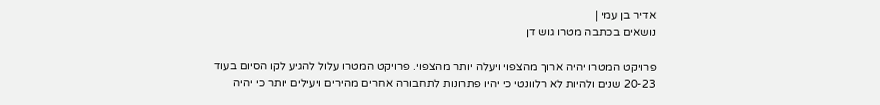אדיר בן עמי |
נושאים בכתבה מטרו גוש דן

פרויקט המטרו יהיה ארוך מהצפוי ויעלה יותר מהצפוי. פרויקט המטרו עלול להגיע לקו הסיום בעוד 20-23 שנים ולהיות לא רלוונטי כי יהיו פתרונות לתחבורה אחרים מהירים ויעילים יותר כי יהיה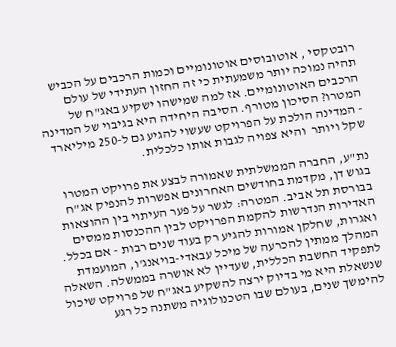רובטקסי , אוטובוסים אוטונומיים וכמות הרכבים על הכביש תהיה נמוכה יותר משמעתית כי זה החזון העתידי של עולם הרכבים האוטונומיים. אז למה שמישהו ישקיע באג"ח של המטרו? הסיכון מטורף. הסיבה היחידה היא בגיבוי של המדינה - המדינה הולכת על הפרויקט שעשוי להגיע גם ל-250 מיליארד שקל ויותר  והיא צפויה לגבות אותו כלכלית.

נת"ע, החברה הממשלתית שאמורה לבצע את פרויקט המטרו בגוש דן, מקדמת בחודשים האחרונים אפשרות להנפיק אג"ח בבורסת תל אביב. המטרה: לגשר על פער העיתוי בין ההוצאות האדירות הנדרשות להקמת הפרויקט לבין ההכנסות ממסים ואגרות, שחלקן אמורות להגיע רק בעוד שנים רבות - אם בכלל. המהלך ממתין להכרעה של מיכל עבאדי-בויאנג'ו, המועמדת לתפקיד החשבת הכללית, שעדיין לא אושרה בממשלה. השאלה שנשאלת היא מי בדיוק ירצה להשקיע באג"ח של פרויקט שיכול להימשך שנים, בעולם שבו הטכנולוגיה משתנה כל רגע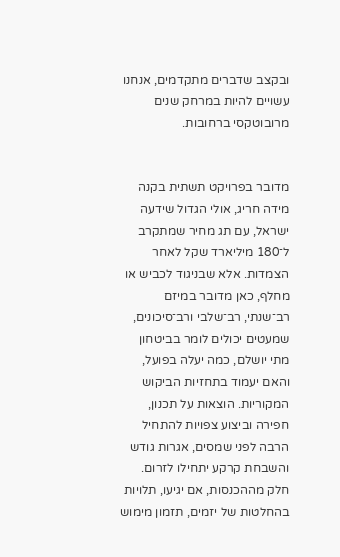ובקצב שדברים מתקדמים, אנחנו עשויים להיות במרחק שנים מרובוטקסי ברחובות.


מדובר בפרויקט תשתית בקנה מידה חריג, אולי הגדול שידעה ישראל, עם תג מחיר שמתקרב ל־180 מיליארד שקל לאחר הצמדות. אלא שבניגוד לכביש או מחלף, כאן מדובר במיזם רב־שנתי, רב־שלבי ורב־סיכונים, שמעטים יכולים לומר בביטחון מתי יושלם, כמה יעלה בפועל, והאם יעמוד בתחזיות הביקוש המקוריות. הוצאות על תכנון, חפירה וביצוע צפויות להתחיל הרבה לפני שמסים, אגרות גודש והשבחת קרקע יתחילו לזרום. חלק מההכנסות, אם יגיעו, תלויות בהחלטות של יזמים, תזמון מימוש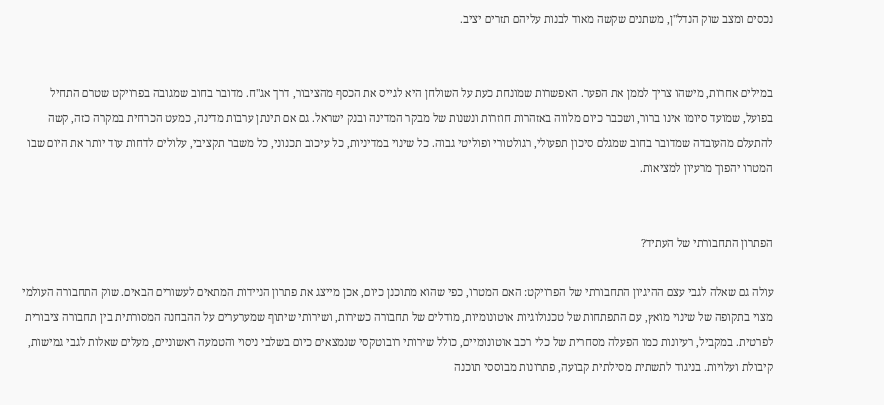נכסים ומצב שוק הנדל"ן, משתנים שקשה מאוד לבנות עליהם תזרים יציב.


במילים אחרות, מישהו צריך לממן את הפער. האפשרות שמונחת כעת על השולחן היא לגייס את הכסף מהציבור, דרך אג"ח. מדובר בחוב שמגובה בפרויקט שטרם התחיל בפועל, שמועד סיומו אינו ברור, ושכבר כיום מלווה באזהרות חוזרות ונשנות של מבקר המדינה ובנק ישראל. גם אם תינתן ערבות מדינה, כמעט הכרחית במקרה כזה, קשה להתעלם מהעובדה שמדובר בחוב שמגלם סיכון תפעולי, רגולטורי ופוליטי גבוה. כל שינוי במדיניות, כל עיכוב תכנוני, כל משבר תקציבי, עלולים לדחות עוד יותר את היום שבו המטרו יהפוך מרעיון למציאות.


הפתרון התחבורתי של העתיד?

עולה גם שאלה לגבי עצם ההיגיון התחבורתי של הפרויקט: האם המטרו, כפי שהוא מתוכנן כיום, אכן מייצג את פתרון הניידות המתאים לעשורים הבאים. שוק התחבורה העולמי מצוי בתקופה של שינוי מואץ, עם התפתחות של טכנולוגיות אוטונומיות, מודלים של תחבורה כשירות, ושירותי שיתוף שמערערים על ההבחנה המסורתית בין תחבורה ציבורית לפרטית. במקביל, רעיונות כמו הפעלה מסחרית של כלי רכב אוטונומיים, כולל שירותי רובוטקסי שנמצאים כיום בשלבי ניסוי והטמעה ראשוניים, מעלים שאלות לגבי גמישות, קיבולת ועלויות. בניגוד לתשתית מסילתית קבועה, פתרונות מבוססי תוכנה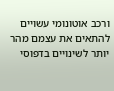ורכב אוטונומי עשויים להתאים את עצמם מהר יותר לשינויים בדפוסי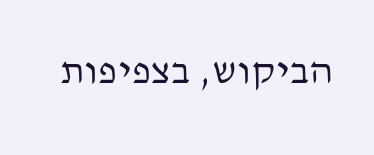הביקוש, בצפיפות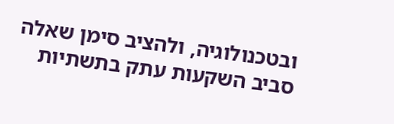ובטכנולוגיה, ולהציב סימן שאלה סביב השקעות עתק בתשתיות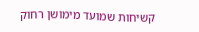קשיחות שמועד מימושן רחוק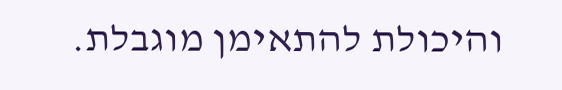והיכולת להתאימן מוגבלת.